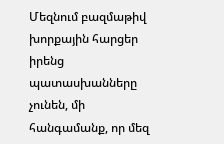Մեզնում բազմաթիվ խորքային հարցեր իրենց պատասխանները չունեն, մի հանգամանք, որ մեզ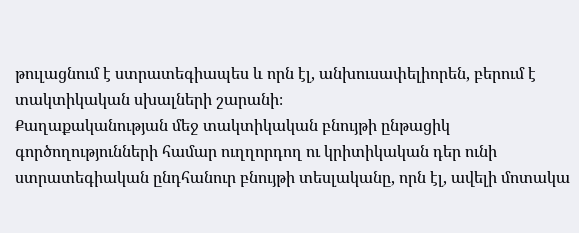թուլացնում է ստրատեգիապես և որն էլ, անխուսափելիորեն, բերում է տակտիկական սխալների շարանի։
Քաղաքականության մեջ տակտիկական բնույթի ընթացիկ գործողությունների համար ուղղորդող ու կրիտիկական դեր ունի ստրատեգիական ընդհանուր բնույթի տեսլականը, որն էլ, ավելի մոտակա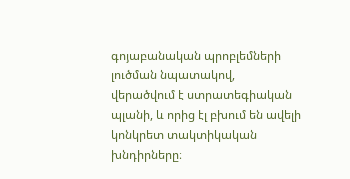գոյաբանական պրոբլեմների լուծման նպատակով, վերածվում է ստրատեգիական պլանի, և որից էլ բխում են ավելի կոնկրետ տակտիկական խնդիրները։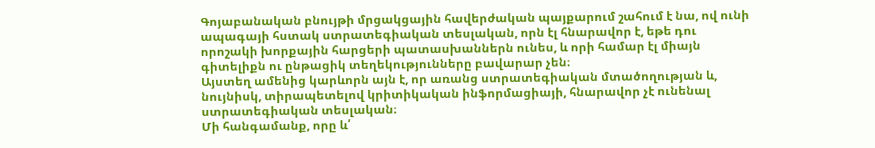Գոյաբանական բնույթի մրցակցային հավերժական պայքարում շահում է նա, ով ունի ապագայի հստակ ստրատեգիական տեսլական, որն էլ հնարավոր է, եթե դու որոշակի խորքային հարցերի պատասխաններն ունես, և որի համար էլ միայն գիտելիքն ու ընթացիկ տեղեկությունները բավարար չեն։
Այստեղ ամենից կարևորն այն է, որ առանց ստրատեգիական մտածողության և, նույնիսկ, տիրապետելով կրիտիկական ինֆորմացիայի, հնարավոր չէ ունենալ ստրատեգիական տեսլական։
Մի հանգամանք, որը և՛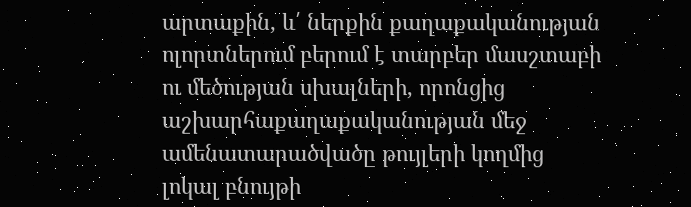արտաքին, և՛ ներքին քաղաքականության ոլորտներում բերում է տարբեր մասշտաբի ու մեծության սխալների, որոնցից աշխարհաքաղաքականության մեջ ամենատարածվածը թույլերի կողմից լոկալ բնույթի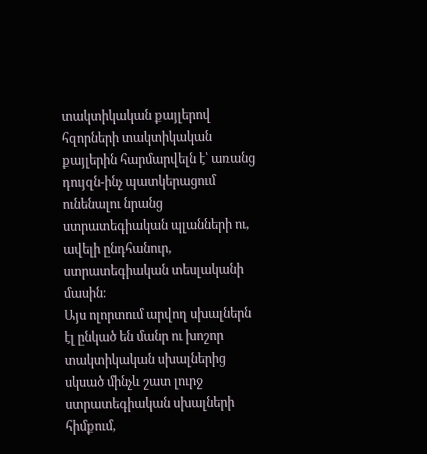տակտիկական քայլերով հզորների տակտիկական քայլերին հարմարվելն է՝ առանց դույզն-ինչ պատկերացում ունենալու նրանց ստրատեգիական պլանների ու, ավելի ընդհանուր, ստրատեգիական տեսլականի մասին։
Այս ոլորտում արվող սխալներն էլ ընկած են մանր ու խոշոր տակտիկական սխալներից սկսած մինչև շատ լուրջ ստրատեգիական սխալների հիմքում,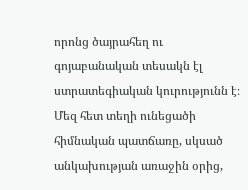որոնց ծայրահեղ ու գոյաբանական տեսակն էլ ստրատեգիական կուրությունն է։
Մեզ հետ տեղի ունեցածի հիմնական պատճառը, սկսած անկախության առաջին օրից,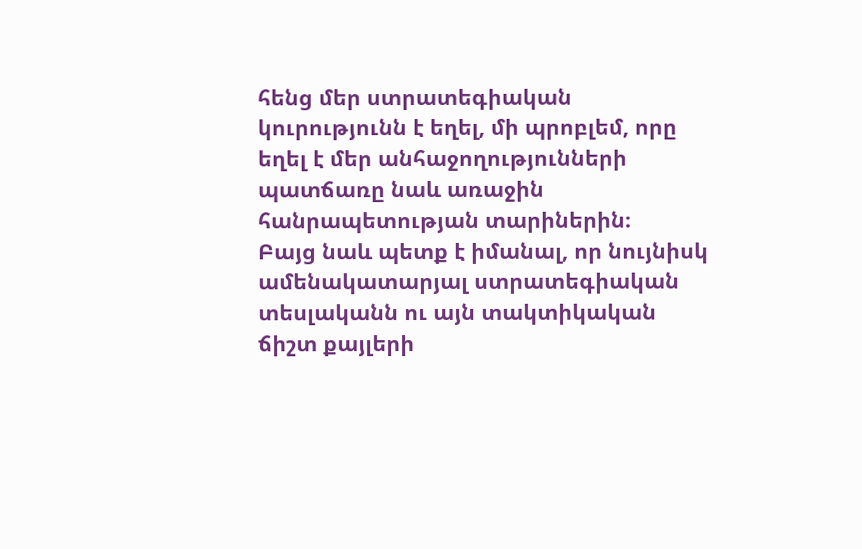հենց մեր ստրատեգիական կուրությունն է եղել, մի պրոբլեմ, որը եղել է մեր անհաջողությունների պատճառը նաև առաջին հանրապետության տարիներին։
Բայց նաև պետք է իմանալ, որ նույնիսկ ամենակատարյալ ստրատեգիական տեսլականն ու այն տակտիկական ճիշտ քայլերի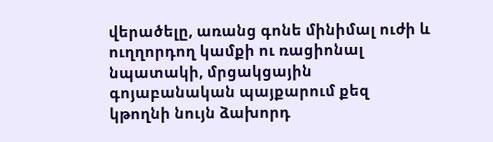վերածելը, առանց գոնե մինիմալ ուժի և ուղղորդող կամքի ու ռացիոնալ նպատակի, մրցակցային գոյաբանական պայքարում քեզ կթողնի նույն ձախորդ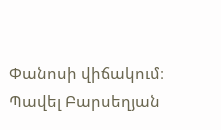Փանոսի վիճակում։
Պավել Բարսեղյան